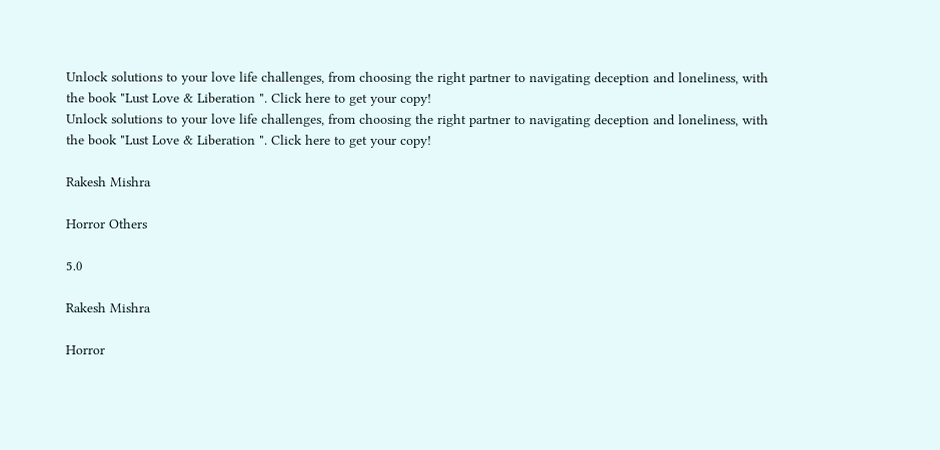Unlock solutions to your love life challenges, from choosing the right partner to navigating deception and loneliness, with the book "Lust Love & Liberation ". Click here to get your copy!
Unlock solutions to your love life challenges, from choosing the right partner to navigating deception and loneliness, with the book "Lust Love & Liberation ". Click here to get your copy!

Rakesh Mishra

Horror Others

5.0

Rakesh Mishra

Horror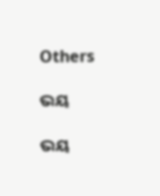Others

ଭୟ

ଭୟ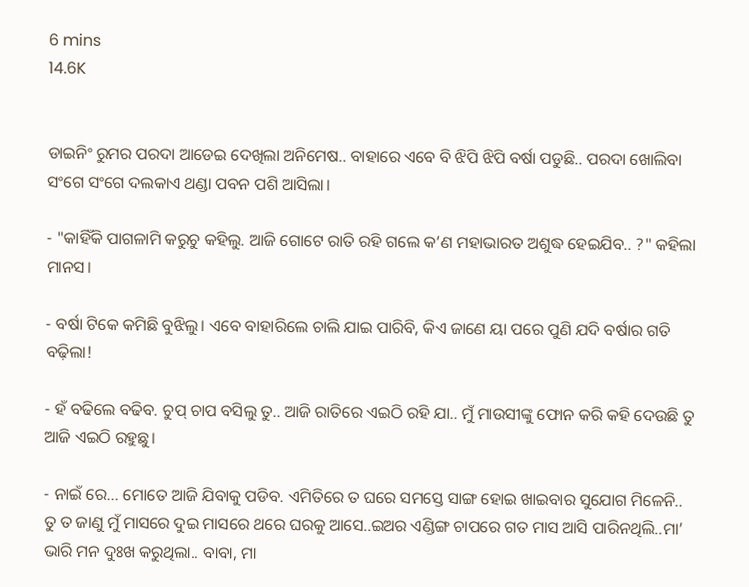6 mins
14.6K


ଡାଇନିଂ ରୁମର ପରଦା ଆଡେଇ ଦେଖିଲା ଅନିମେଷ.. ବାହାରେ ଏବେ ବି ଝିପି ଝିପି ବର୍ଷା ପଡୁଛି.. ପରଦା ଖୋଲିବା ସଂଗେ ସଂଗେ ଦଲକାଏ ଥଣ୍ଡା ପବନ ପଶି ଆସିଲା।

- "କାହିଁକି ପାଗଳାମି କରୁଚୁ କହିଲୁ. ଆଜି ଗୋଟେ ରାତି ରହି ଗଲେ କ’ଣ ମହାଭାରତ ଅଶୁଦ୍ଧ ହେଇଯିବ.. ?" କହିଲା ମାନସ।

- ବର୍ଷା ଟିକେ କମିଛି ବୁଝିଲୁ। ଏବେ ବାହାରିଲେ ଚାଲି ଯାଇ ପାରିବି, କିଏ ଜାଣେ ୟା ପରେ ପୁଣି ଯଦି ବର୍ଷାର ଗତି ବଢ଼ିଲା!

- ହଁ ବଢିଲେ ବଢିବ. ଚୁପ୍ ଚାପ ବସିଲୁ ତୁ.. ଆଜି ରାତିରେ ଏଇଠି ରହି ଯା.. ମୁଁ ମାଉସୀଙ୍କୁ ଫୋନ କରି କହି ଦେଉଛି ତୁ ଆଜି ଏଇଠି ରହୁଛୁ।

- ନାଇଁ ରେ... ମୋତେ ଆଜି ଯିବାକୁ ପଡିବ. ଏମିତିରେ ତ ଘରେ ସମସ୍ତେ ସାଙ୍ଗ ହୋଇ ଖାଇବାର ସୁଯୋଗ ମିଳେନି.. ତୁ ତ ଜାଣୁ ମୁଁ ମାସରେ ଦୁଇ ମାସରେ ଥରେ ଘରକୁ ଆସେ..ଇଅର ଏଣ୍ଡିଙ୍ଗ ଚାପରେ ଗତ ମାସ ଆସି ପାରିନଥିଲି..ମା’ ଭାରି ମନ ଦୁଃଖ କରୁଥିଲା.. ବାବା, ମା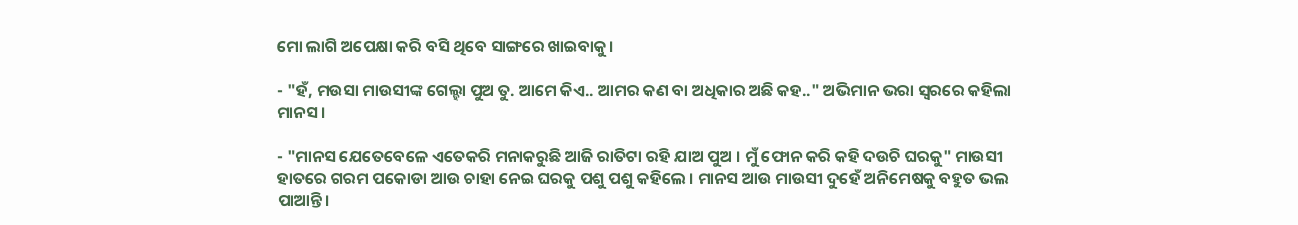ମୋ ଲାଗି ଅପେକ୍ଷା କରି ବସି ଥିବେ ସାଙ୍ଗରେ ଖାଇବାକୁ।

- "ହଁ, ମଉସା ମାଉସୀଙ୍କ ଗେଲ୍ହା ପୁଅ ତୁ. ଆମେ କିଏ.. ଆମର କଣ ବା ଅଧିକାର ଅଛି କହ.." ଅଭିମାନ ଭରା ସ୍ୱରରେ କହିଲା ମାନସ ।

- "ମାନସ ଯେତେବେଳେ ଏତେକରି ମନାକରୁଛି ଆଜି ରାତିଟା ରହି ଯାଅ ପୁଅ । ମୁଁ ଫୋନ କରି କହି ଦଉଚି ଘରକୁ" ମାଉସୀ ହାତରେ ଗରମ ପକୋଡା ଆଉ ଚାହା ନେଇ ଘରକୁ ପଶୁ ପଶୁ କହିଲେ । ମାନସ ଆଉ ମାଉସୀ ଦୁହେଁ ଅନିମେଷକୁ ବହୁତ ଭଲ ପାଆନ୍ତି।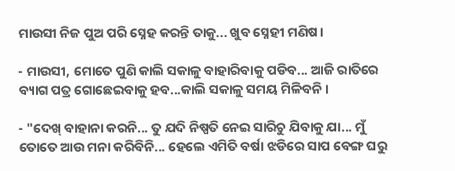ମାଉସୀ ନିଜ ପୁଅ ପରି ସ୍ନେହ କରନ୍ତି ତାକୁ... ଖୁବ ସ୍ନେହୀ ମଣିଷ।

- ମାଉସୀ, ମୋତେ ପୁଣି କାଲି ସକାଳୁ ବାହାରିବାକୁ ପଡିବ... ଆଜି ରାତିରେ ବ୍ୟାଗ ପତ୍ର ଗୋଛେଇବାକୁ ହବ...କାଲି ସକାଳୁ ସମୟ ମିଳିବନି ।

- "ଦେଖ୍ ବାହାନା କରନି... ତୁ ଯଦି ନିଷ୍ପତି ନେଇ ସାରିଚୁ ଯିବାକୁ ଯା... ମୁଁ ତୋତେ ଆଉ ମନା କରିବିନି... ହେଲେ ଏମିତି ବର୍ଷା ଝଡିରେ ସାପ ବେଙ୍ଗ ଘରୁ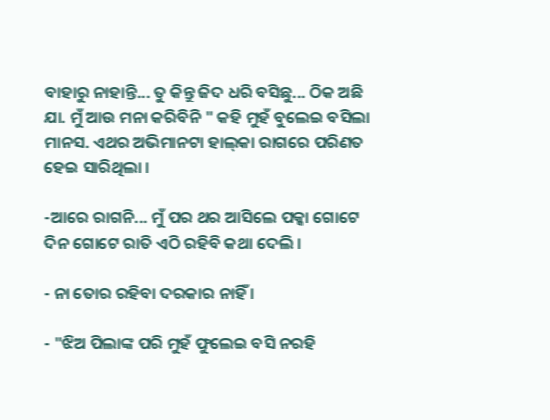ବାହାରୁ ନାହାନ୍ତି... ତୁ କିନ୍ତୁ ଜିଦ ଧରି ବସିଛୁ... ଠିକ ଅଛି ଯା. ମୁଁ ଆଉ ମନା କରିବିନି " କହି ମୁହଁ ବୁଲେଇ ବସିଲା ମାନସ. ଏଥର ଅଭିମାନଟା ହାଲ୍‌କା ରାଗରେ ପରିଣତ ହେଇ ସାରିଥିଲା ।

-ଆରେ ରାଗନି... ମୁଁ ପର ଥର ଆସିଲେ ପକ୍କା ଗୋଟେ ଦିନ ଗୋଟେ ରାତି ଏଠି ରହିବି କଥା ଦେଲି ।

- ନା ତୋର ରହିବା ଦରକାର ନାହିଁ ।

- "ଝିଅ ପିଲାଙ୍କ ପରି ମୁହଁ ଫୁଲେଇ ବସି ନରହି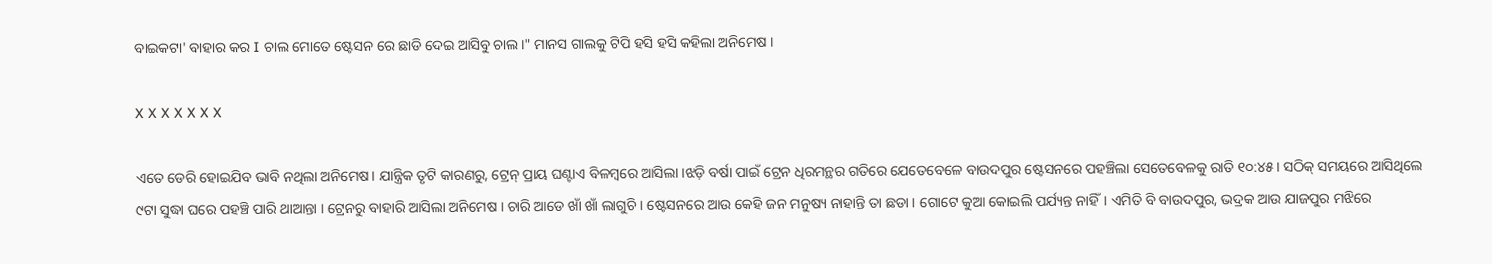ବାଇକଟା' ବାହାର କର I ଚାଲ ମୋତେ ଷ୍ଟେସନ ରେ ଛାଡି ଦେଇ ଆସିବୁ ଚାଲ।" ମାନସ ଗାଲକୁ ଟିପି ହସି ହସି କହିଲା ଅନିମେଷ ।

X X X X X X X

ଏତେ ଡେରି ହୋଇଯିବ ଭାବି ନଥିଲା ଅନିମେଷ। ଯାନ୍ତ୍ରିକ ତୃଟି କାରଣରୁ, ଟ୍ରେନ୍ ପ୍ରାୟ ଘଣ୍ଟାଏ ବିଳମ୍ବରେ ଆସିଲା ।ଝଡ଼ି ବର୍ଷା ପାଇଁ ଟ୍ରେନ ଧିରମନ୍ଥର ଗତିରେ ଯେତେବେଳେ ବାଉଦପୁର ଷ୍ଟେସନରେ ପହଞ୍ଚିଲା ସେତେବେଳକୁ ରାତି ୧୦:୪୫। ସଠିକ୍ ସମୟରେ ଆସିଥିଲେ ୯ଟା ସୁଦ୍ଧା ଘରେ ପହଞ୍ଚି ପାରି ଥାଆନ୍ତା । ଟ୍ରେନରୁ ବାହାରି ଆସିଲା ଅନିମେଷ । ଚାରି ଆଡେ ଖାଁ ଖାଁ ଲାଗୁଚି । ଷ୍ଟେସନରେ ଆଉ କେହି ଜନ ମନୁଷ୍ୟ ନାହାନ୍ତି ତା ଛଡା । ଗୋଟେ କୁଆ କୋଇଲି ପର୍ଯ୍ୟନ୍ତ ନାହିଁ। ଏମିତି ବି ବାଉଦପୁର, ଭଦ୍ରକ ଆଉ ଯାଜପୁର ମଝିରେ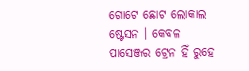ଗୋଟେ ଛୋଟ ଲୋକାଲ ଷ୍ଟେସନ । କେବଳ ପାସେଞ୍ଜର ଟ୍ରେନ ହିଁ ରୁହେ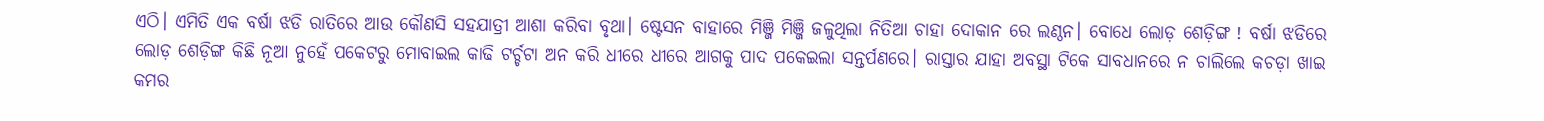ଏଠି। ଏମିତି ଏକ ବର୍ଷା ଝଡି ରାତିରେ ଆଉ କୌଣସି ସହଯାତ୍ରୀ ଆଶା କରିବା ବୃଥା। ଷ୍ଟେସନ ବାହାରେ ମିଞ୍ଜି ମିଞ୍ଜି ଜଳୁଥିଲା ନିତିଆ ଚାହା ଦୋକାନ ରେ ଲଣ୍ଠନ। ବୋଧେ ଲୋଡ଼ ଶେଡ଼ିଙ୍ଗ ! ବର୍ଷା ଝଡିରେ ଲୋଡ଼ ଶେଡ଼ିଙ୍ଗ କିଛି ନୂଆ ନୁହେଁ ପକେଟରୁ ମୋବାଇଲ କାଢି ଟର୍ଚ୍ଚଟା ଅନ କରି ଧୀରେ ଧୀରେ ଆଗକୁ ପାଦ ପକେଇଲା ସନ୍ତର୍ପଣରେ। ରାସ୍ତାର ଯାହା ଅବସ୍ଥା ଟିକେ ସାବଧାନରେ ନ ଚାଲିଲେ କଚଡ଼ା ଖାଇ କମର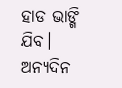ହାଡ ଭାଙ୍ଗି ଯିବ। ଅନ୍ୟଦିନ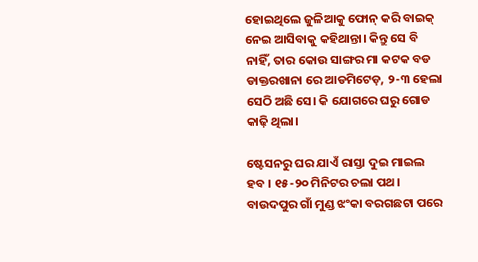ହୋଇଥିଲେ ଜୁଳିଆକୁ ଫୋନ୍ କରି ବାଇକ୍ ନେଇ ଆସିବାକୁ କହିଥାନ୍ତା। କିନ୍ତୁ ସେ ବି ନାହିଁ, ତାର କୋଉ ସାଙ୍ଗର ମା କଟକ ବଡ ଡାକ୍ତରଖାନା ରେ ଆଡମିଟେଡ଼, ୨-୩ ହେଲା ସେଠି ଅଛି ସେ। କି ଯୋଗରେ ଘରୁ ଗୋଡ କାଢ଼ି ଥିଲା।

ଷ୍ଟେସନରୁ ଘର ଯାଏଁ ରାସ୍ତା ଦୁଇ ମାଇଲ ହବ । ୧୫-୨୦ ମିନିଟର ଚଲା ପଥ। ବାଉଦପୁର ଗାଁ ମୁଣ୍ଡ ଝଂକା ବରଗଛଟା ପରେ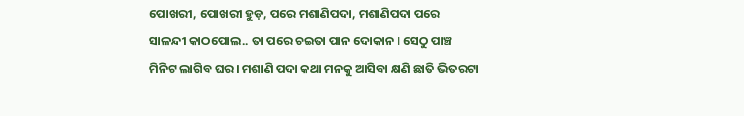ପୋଖରୀ, ପୋଖରୀ ହୁଡ଼, ପରେ ମଶାଣିପଦା, ମଶାଣିପଦା ପରେ ସାଳନ୍ଦୀ କାଠପୋଲ.. ତା ପରେ ଚଇତା ପାନ ଦୋକାନ I ସେଠୁ ପାଞ୍ଚ ମିନିଟ ଲାଗିବ ଘର। ମଶାଣି ପଦା କଥା ମନକୁ ଆସିବା କ୍ଷଣି ଛାତି ଭିତରଟା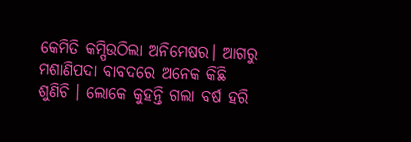କେମିତି କମ୍ପିଉଠିଲା ଅନିମେଷର। ଆଗରୁ ମଶାଣିପଦା ବାବଦରେ ଅନେକ କିଛି ଶୁଣିଚି । ଲୋକେ କୁହନ୍ତି ଗଲା ବର୍ଷ ହରି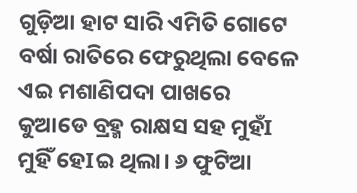ଗୁଡ଼ିଆ ହାଟ ସାରି ଏମିତି ଗୋଟେ ବର୍ଷା ରାତିରେ ଫେରୁଥିଲା ବେଳେ ଏଇ ମଶାଣିପଦା ପାଖରେ କୁଆଡେ ବ୍ରହ୍ମ ରାକ୍ଷସ ସହ ମୁହଁI ମୁହିଁ ହେIଇ ଥିଲା। ୬ ଫୁଟିଆ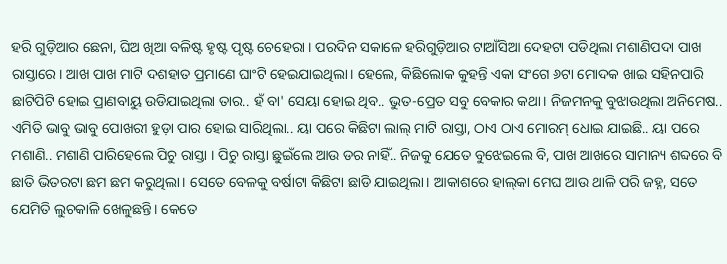ହରି ଗୁଡ଼ିଆର ଛେନା, ଘିଅ ଖିଆ ବଳିଷ୍ଟ ହୃଷ୍ଟ ପୃଷ୍ଟ ଚେହେରା । ପରଦିନ ସକାଳେ ହରିଗୁଡ଼ିଆର ଟାଆଁସିଆ ଦେହଟା ପଡିଥିଲା ମଶାଣିପଦା ପାଖ ରାସ୍ତାରେ। ଆଖ ପାଖ ମାଟି ଦଶହାତ ପ୍ରମାଣେ ଘାଂଟି ହେଇଯାଇଥିଲା। ହେଲେ, କିଛିଲୋକ କୁହନ୍ତି ଏକା ସଂଗେ ୬ଟା ମୋଦକ ଖାଇ ସହିନପାରି ଛାଟିପିଟି ହୋଇ ପ୍ରାଣବାୟୁ ଉଡିଯାଇଥିଲା ତାର.. ହଁ ବା' ସେୟା ହୋଇ ଥିବ.. ଭୁତ-ପ୍ରେତ ସବୁ ବେକାର କଥା। ନିଜମନକୁ ବୁଝାଉଥିଲା ଅନିମେଷ.. ଏମିତି ଭାବୁ ଭାବୁ ପୋଖରୀ ହୁଡ଼ା ପାର ହୋଇ ସାରିଥିଲା.. ୟା ପରେ କିଛିଟା ଲାଲ୍ ମାଟି ରାସ୍ତା, ଠାଏ ଠାଏ ମୋରମ୍ ଧୋଇ ଯାଇଛି.. ୟା ପରେ ମଶାଣି.. ମଶାଣି ପାରିହେଲେ ପିଚୁ ରାସ୍ତା । ପିଚୁ ରାସ୍ତା ଛୁଇଁଲେ ଆଉ ଡର ନାହିଁ.. ନିଜକୁ ଯେତେ ବୁଝେଇଲେ ବି, ପାଖ ଆଖରେ ସାମାନ୍ୟ ଶବ୍ଦରେ ବି ଛାତି ଭିତରଟା ଛମ ଛମ କରୁଥିଲା। ସେତେ ବେଳକୁ ବର୍ଷାଟା କିଛିଟା ଛାଡି ଯାଇଥିଲା। ଆକାଶରେ ହାଲ୍‌କା ମେଘ ଆଉ ଥାଳି ପରି ଜହ୍ନ, ସତେ ଯେମିତି ଲୁଚକାଳି ଖେଳୁଛନ୍ତି। କେତେ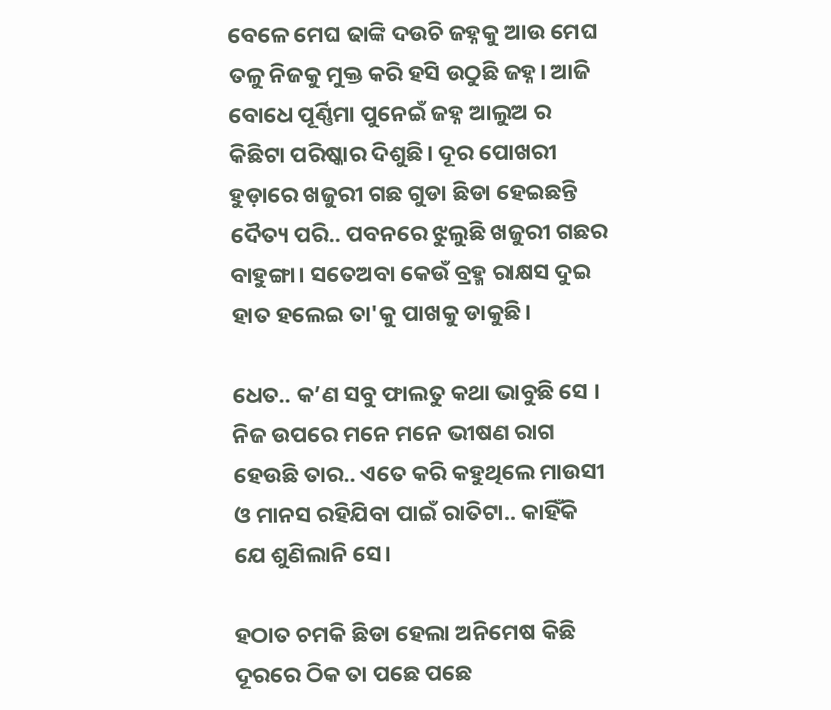ବେଳେ ମେଘ ଢାଙ୍କି ଦଉଚି ଜହ୍ନକୁ ଆଉ ମେଘ ତଳୁ ନିଜକୁ ମୁକ୍ତ କରି ହସି ଉଠୁଛି ଜହ୍ନ। ଆଜି ବୋଧେ ପୂର୍ଣ୍ଣିମା ପୁନେଇଁ ଜହ୍ନ ଆଲୁଅ ର କିଛିଟା ପରିଷ୍କାର ଦିଶୁଛି। ଦୂର ପୋଖରୀ ହୁଡ଼ାରେ ଖଜୁରୀ ଗଛ ଗୁଡା ଛିଡା ହେଇଛନ୍ତି ଦୈତ୍ୟ ପରି.. ପବନରେ ଝୁଲୁଛି ଖଜୁରୀ ଗଛର ବାହୁଙ୍ଗା। ସତେଅବା କେଉଁ ବ୍ରହ୍ମ ରାକ୍ଷସ ଦୁଇ ହାତ ହଲେଇ ତା'କୁ ପାଖକୁ ଡାକୁଛି।

ଧେତ.. କ’ଣ ସବୁ ଫାଲତୁ କଥା ଭାବୁଛି ସେ । ନିଜ ଉପରେ ମନେ ମନେ ଭୀଷଣ ରାଗ ହେଉଛି ତାର.. ଏତେ କରି କହୁଥିଲେ ମାଉସୀ ଓ ମାନସ ରହିଯିବା ପାଇଁ ରାତିଟା.. କାହିଁକି ଯେ ଶୁଣିଲାନି ସେ।

ହଠାତ ଚମକି ଛିଡା ହେଲା ଅନିମେଷ କିଛି ଦୂରରେ ଠିକ ତା ପଛେ ପଛେ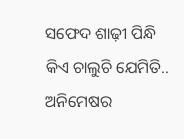ସଫେଦ ଶାଢ଼ୀ ପିନ୍ଧି କିଏ ଚାଲୁଚି ଯେମିତି.. ଅନିମେଷର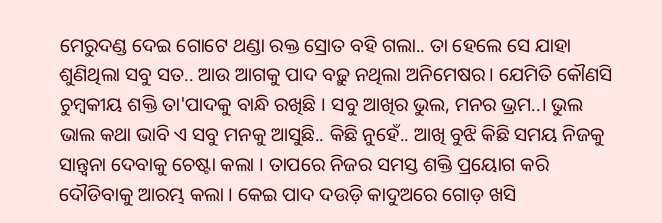ମେରୁଦଣ୍ଡ ଦେଇ ଗୋଟେ ଥଣ୍ଡା ରକ୍ତ ସ୍ରୋତ ବହି ଗଲା.. ତା ହେଲେ ସେ ଯାହା ଶୁଣିଥିଲା ସବୁ ସତ.. ଆଉ ଆଗକୁ ପାଦ ବଢ଼ୁ ନଥିଲା ଅନିମେଷର। ଯେମିତି କୌଣସି ଚୁମ୍ବକୀୟ ଶକ୍ତି ତା'ପାଦକୁ ବାନ୍ଧି ରଖିଛି । ସବୁ ଆଖିର ଭୁଲ, ମନର ଭ୍ରମ..। ଭୁଲ ଭାଲ କଥା ଭାବି ଏ ସବୁ ମନକୁ ଆସୁଛି.. କିଛି ନୁହେଁ.. ଆଖି ବୁଝି କିଛି ସମୟ ନିଜକୁ ସାନ୍ତ୍ୱନା ଦେବାକୁ ଚେଷ୍ଟା କଲା । ତାପରେ ନିଜର ସମସ୍ତ ଶକ୍ତି ପ୍ରୟୋଗ କରି ଦୌଡିବାକୁ ଆରମ୍ଭ କଲା । କେଇ ପାଦ ଦଉଡ଼ି କାଦୁଅରେ ଗୋଡ଼ ଖସି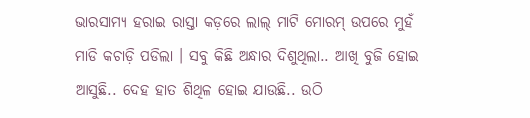ଭାରସାମ୍ଯ ହରାଇ ରାସ୍ତା କଡ଼ରେ ଲାଲ୍ ମାଟି ମୋରମ୍ ଉପରେ ମୁହଁ ମାଡି କଚାଡ଼ି ପଡିଲା । ସବୁ କିଛି ଅନ୍ଧାର ଦିଶୁଥିଲା.. ଆଖି ବୁଜି ହୋଇ ଆସୁଛି.. ଦେହ ହାତ ଶିଥିଳ ହୋଇ ଯାଉଛି.. ଉଠି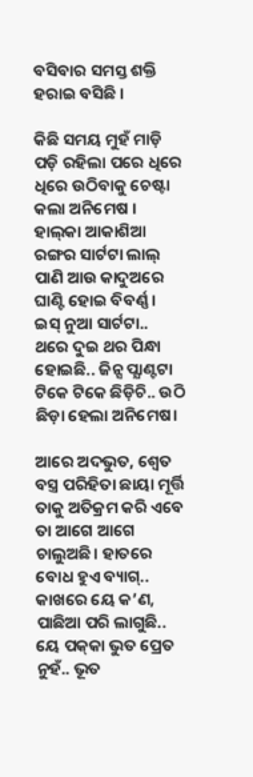ବସିବାର ସମସ୍ତ ଶକ୍ତି ହରାଇ ବସିଛି ।

କିଛି ସମୟ ମୁହଁ ମାଡ଼ି ପଡ଼ି ରହିଲା ପରେ ଧିରେ ଧିରେ ଉଠିବାକୁ ଚେଷ୍ଟା କଲା ଅନିମେଷ । ହାଲ୍‌କା ଆକାଶିଆ ରଙ୍ଗର ସାର୍ଟଟା ଲାଲ୍ ପାଣି ଆଉ କାଦୁଅରେ ଘାଣ୍ଟି ହୋଇ ବିବର୍ଣ୍ଣ । ଇସ୍ ନୁଆ ସାର୍ଟଟା.. ଥରେ ଦୁଇ ଥର ପିନ୍ଧା ହୋଇଛି.. ଜିନ୍ସ ପ୍ଯାଣ୍ଟଟା ଟିକେ ଟିକେ ଛିଡ଼ିଚି.. ଉଠି ଛିଡ଼ା ହେଲା ଅନିମେଷ।

ଆରେ ଅଦଭୁତ, ଶ୍ଵେତ ବସ୍ତ୍ର ପରିହିତା ଛାୟା ମୂର୍ତ୍ତି ତାକୁ ଅତିକ୍ରମ କରି ଏବେ ତା ଆଗେ ଆଗେ ଚାଲୁଅଛି। ହାତରେ ବୋଧ ହୁଏ ବ୍ୟାଗ୍.. କାଖରେ ୟେ କ’ଣ, ପାଛିଆ ପରି ଲାଗୁଛି.. ୟେ ପକ୍‌କା ଭୁତ ପ୍ରେତ ନୁହଁ.. ଭୂତ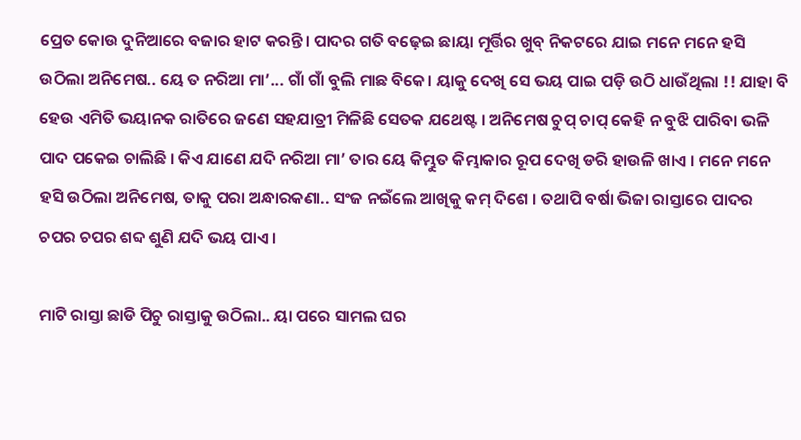ପ୍ରେତ କୋଉ ଦୁନିଆରେ ବଜାର ହାଟ କରନ୍ତି। ପାଦର ଗତି ବଢ଼େଇ ଛାୟା ମୂର୍ତ୍ତିର ଖୁବ୍ ନିକଟରେ ଯାଇ ମନେ ମନେ ହସି ଉଠିଲା ଅନିମେଷ.. ୟେ ତ ନରିଆ ମା’... ଗାଁ ଗାଁ ବୁଲି ମାଛ ବିକେ। ୟାକୁ ଦେଖି ସେ ଭୟ ପାଇ ପଡ଼ି ଉଠି ଧାଉଁଥିଲା !! ଯାହା ବି ହେଉ ଏମିତି ଭୟାନକ ରାତିରେ ଜଣେ ସହଯାତ୍ରୀ ମିଳିଛି ସେତକ ଯଥେଷ୍ଟ । ଅନିମେଷ ଚୁପ୍ ଚାପ୍ କେହି ନ ବୁଝି ପାରିବା ଭଳି ପାଦ ପକେଇ ଚାଲିଛି । କିଏ ଯାଣେ ଯଦି ନରିଆ ମା’ ତାର ୟେ କିମ୍ଭୁତ କିମ୍ଭାକାର ରୂପ ଦେଖି ଡରି ହାଉଳି ଖାଏ । ମନେ ମନେ ହସି ଉଠିଲା ଅନିମେଷ, ତାକୁ ପରା ଅନ୍ଧାରକଣା.. ସଂଜ ନଇଁଲେ ଆଖିକୁ କମ୍ ଦିଶେ । ତଥାପି ବର୍ଷା ଭିଜା ରାସ୍ତାରେ ପାଦର ଚପର ଚପର ଶବ୍ଦ ଶୁଣି ଯଦି ଭୟ ପାଏ ।

ମାଟି ରାସ୍ତା ଛାଡି ପିଚୁ ରାସ୍ତାକୁ ଉଠିଲା.. ୟା ପରେ ସାମଲ ଘର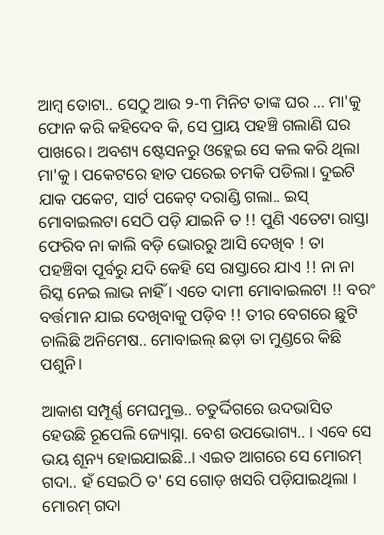ଆମ୍ବ ତୋଟା.. ସେଠୁ ଆଉ ୨-୩ ମିନିଟ ତାଙ୍କ ଘର ... ମା'କୁ ଫୋନ କରି କହିଦେବ କି, ସେ ପ୍ରାୟ ପହଞ୍ଚି ଗଲାଣି ଘର ପାଖରେ। ଅବଶ୍ୟ ଷ୍ଟେସନରୁ ଓହ୍ଲେଇ ସେ କଲ କରି ଥିଲା ମା'କୁ । ପକେଟରେ ହାତ ପରେଇ ଚମକି ପଡିଲା। ଦୁଇଟି ଯାକ ପକେଟ, ସାର୍ଟ ପକେଟ୍ ଦରାଣ୍ଡି ଗଲା.. ଇସ୍ ମୋବାଇଲଟା ସେଠି ପଡ଼ି ଯାଇନି ତ !! ପୁଣି ଏତେଟା ରାସ୍ତା ଫେରିବ ନା କାଲି ବଡ଼ି ଭୋରରୁ ଆସି ଦେଖିବ ! ତା ପହଞ୍ଚିବା ପୂର୍ବରୁ ଯଦି କେହି ସେ ରାସ୍ତାରେ ଯାଏ !! ନା ନା ରିସ୍କ ନେଇ ଲାଭ ନାହିଁ । ଏତେ ଦାମୀ ମୋବାଇଲଟା !! ବରଂ ବର୍ତ୍ତମାନ ଯାଇ ଦେଖିବାକୁ ପଡ଼ିବ !! ତୀର ବେଗରେ ଛୁଟି ଚାଲିଛି ଅନିମେଷ.. ମୋବାଇଲ୍ ଛଡ଼ା ତା ମୁଣ୍ଡରେ କିଛି ପଶୁନି।

ଆକାଶ ସମ୍ପୂର୍ଣ୍ଣ ମେଘମୁକ୍ତ.. ଚତୁର୍ଦ୍ଦିଗରେ ଉଦଭାସିତ ହେଉଛି ରୂପେଲି ଜ୍ୟୋସ୍ନା. ବେଶ ଉପଭୋଗ୍ୟ.. । ଏବେ ସେ ଭୟ ଶୂନ୍ୟ ହୋଇଯାଇଛି..। ଏଇତ ଆଗରେ ସେ ମୋରମ୍ ଗଦା.. ହଁ ସେଇଠି ତ' ସେ ଗୋଡ଼ ଖସରି ପଡ଼ିଯାଇଥିଲା । ମୋରମ୍ ଗଦା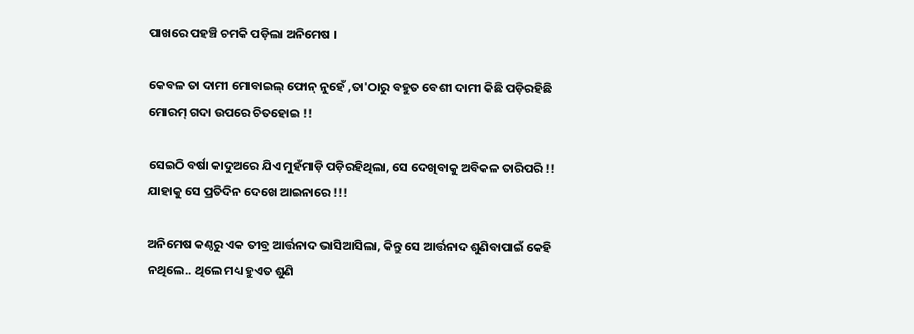ପାଖରେ ପହଞ୍ଚି ଚମକି ପଡ଼ିଲା ଅନିମେଷ ।

କେବଳ ତା ଦାମୀ ମୋବାଇଲ୍ ଫୋନ୍ ନୁହେଁ ,ତା'ଠାରୁ ବହୁତ ବେଶୀ ଦାମୀ କିଛି ପଡ଼ିରହିଛି ମୋରମ୍ ଗଦା ଉପରେ ଚିତହୋଇ !!

ସେଇଠି ବର୍ଷା କାଦୁଅରେ ଯିଏ ମୁହଁମାଡ଼ି ପଡ଼ିରହିଥିଲା, ସେ ଦେଖିବାକୁ ଅବିକଳ ତାରିପରି !! ଯାହାକୁ ସେ ପ୍ରତିଦିନ ଦେଖେ ଆଇନାରେ !!!

ଅନିମେଷ କଣ୍ଠରୁ ଏକ ତୀବ୍ର ଆର୍ତ୍ତନାଦ ଭାସିଆସିଲା, କିନ୍ତୁ ସେ ଆର୍ତ୍ତନାଦ ଶୁଣିବାପାଇଁ କେହି ନଥିଲେ.. ଥିଲେ ମଧ୍ୟ ହୁଏତ ଶୁଣି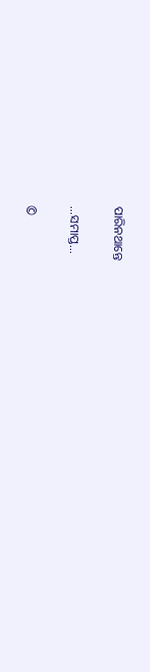ପାରିନଥାନ୍ତେ

...ସମାପ୍ତ...

©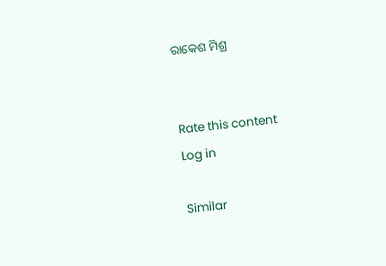ରାକେଶ ମିଶ୍ର


Rate this content
Log in

Similar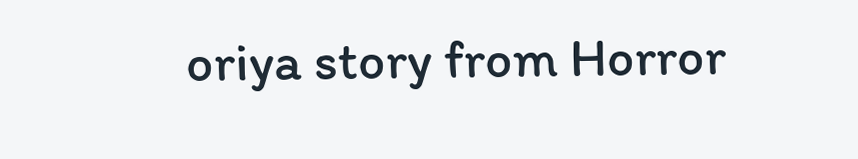oriya story from Horror